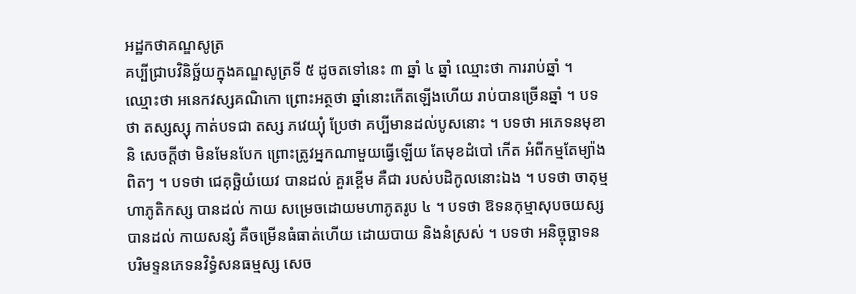អដ្ឋកថាគណ្ឌសូត្រ
គប្បីជ្រាបវិនិច្ឆ័យក្នុងគណ្ឌសូត្រទី ៥ ដូចតទៅនេះ ៣ ឆ្នាំ ៤ ឆ្នាំ ឈ្មោះថា ការរាប់ឆ្នាំ ។ ឈ្មោះថា អនេកវស្សគណិកោ ព្រោះអត្ថថា ឆ្នាំនោះកើតឡើងហើយ រាប់បានច្រើនឆ្នាំ ។ បទថា តស្សស្សុ កាត់បទជា តស្ស ភវេយ្យុំ ប្រែថា គប្បីមានដល់បូសនោះ ។ បទថា អភេទនមុខានិ សេចក្តីថា មិនមែនបែក ព្រោះត្រូវអ្នកណាមួយធ្វើឡើយ តែមុខដំបៅ កើត អំពីកម្មតែម្យ៉ាងពិតៗ ។ បទថា ជេគុច្ឆិយំយេវ បានដល់ គួរខ្ពើម គឺជា របស់បដិកូលនោះឯង ។ បទថា ចាតុម្មហាភូតិកស្ស បានដល់ កាយ សម្រេចដោយមហាភូតរូប ៤ ។ បទថា ឱទនកុម្មាសុបចយស្ស បានដល់ កាយសន្សំ គឺចម្រើនធំធាត់ហើយ ដោយបាយ និងនំស្រស់ ។ បទថា អនិច្ចុច្ឆាទនបរិមទ្ទនភេទនវិទ្ធំសនធម្មស្ស សេច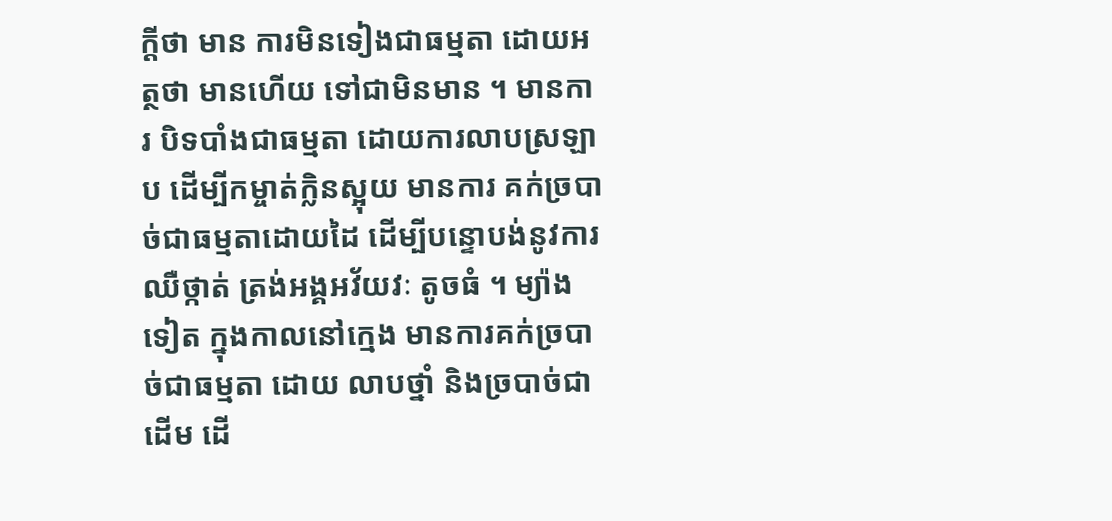ក្តីថា មាន ការមិនទៀងជាធម្មតា ដោយអត្ថថា មានហើយ ទៅជាមិនមាន ។ មានការ បិទបាំងជាធម្មតា ដោយការលាបស្រឡាប ដើម្បីកម្ចាត់ក្លិនស្អុយ មានការ គក់ច្របាច់ជាធម្មតាដោយដៃ ដើម្បីបន្ទោបង់នូវការឈឺថ្កាត់ ត្រង់អង្គអវ័យវៈ តូចធំ ។ ម្យ៉ាងទៀត ក្នុងកាលនៅក្មេង មានការគក់ច្របាច់ជាធម្មតា ដោយ លាបថ្នាំ និងច្របាច់ជាដើម ដើ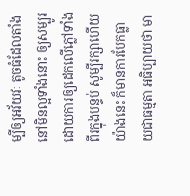ម្បីឲ្យអវ័យវៈ តូចធំដែលតាំងនៅមិនល្អទាំងនោះ ឲ្យសម្បូរដោយការឲ្យដេកលើភ្លៅទាំងពីរក្នុងបន្ទប់ សូម្បីរក្សាហើយ យ៉ាងនេះ ក៏មានការបែកធ្លាយជាធម្មតា អធិប្បាយថា មា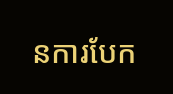នការបែក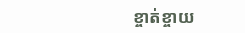ខ្ចាត់ខ្ចាយ